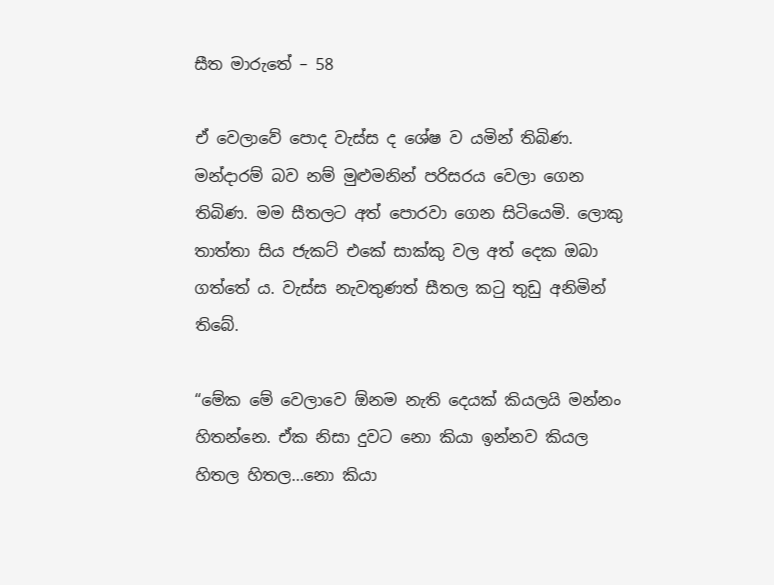සීත මාරුතේ – 58

ඒ වෙලාවේ පොද වැස්ස ද ශේෂ ව යමින් තිබිණ. මන්දාරම් බව නම් මුළුමනින් පරිසරය වෙලා ගෙන තිබිණ. මම සීතලට අත් පොරවා ගෙන සිටියෙමි. ලොකු තාත්තා සිය ජැකට් එකේ සාක්කු වල අත් දෙක ඔබා ගත්තේ ය. වැස්ස නැවතුණත් සීතල කටු තුඩු අනිමින් තිබේ.

“මේක මේ වෙලාවෙ ඕනම නැති දෙයක් කියලයි මන්නං හිතන්නෙ. ඒක නිසා දුවට නො කියා ඉන්නව කියල හිතල හිතල…නො කියා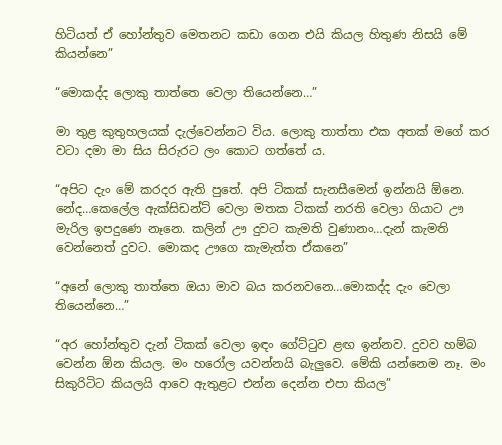හිටියත් ඒ හෝන්තුව මෙතනට කඩා ගෙන එයි කියල හිතුණ නිසයි මේ කියන්නෙ”

“මොකද්ද ලොකු තාත්තෙ වෙලා තියෙන්නෙ…”

මා තුළ කුතුහලයක් දැල්වෙන්නට විය. ලොකු තාත්තා එක අතක් මගේ කර වටා දමා මා සිය සිරුරට ලං කොට ගත්තේ ය.

“අපිට දැං මේ කරදර ඇති පුතේ. අපි ටිකක් සැනසීමෙන් ඉන්නයි ඕනෙ. නේද…කෙලේල ඇක්සිඩන්ට් වෙලා මතක ටිකක් නරති වෙලා ගියාට ඌ මැරිල ඉපදුණෙ නෑනෙ. කලින් ඌ දුවට කැමති වුණානං…දැන් කැමති වෙන්නෙත් දුවට. මොකද ඌගෙ කැමැත්ත ඒකනෙ”

“අනේ ලොකු තාත්තෙ ඔයා මාව බය කරනවනෙ…මොකද්ද දැං වෙලා තියෙන්නෙ…”

“අර හෝන්තුව දැන් ටිකක් වෙලා ඉඳං ගේට්ටුව ළඟ ඉන්නව. දුවව හම්බ වෙන්න ඕන කියල. මං හරෝල යවන්නයි බැලුවෙ. මේකි යන්නෙම නෑ. මං සිකුරිටිට කියලයි ආවෙ ඇතුළට එන්න දෙන්න එපා කියල”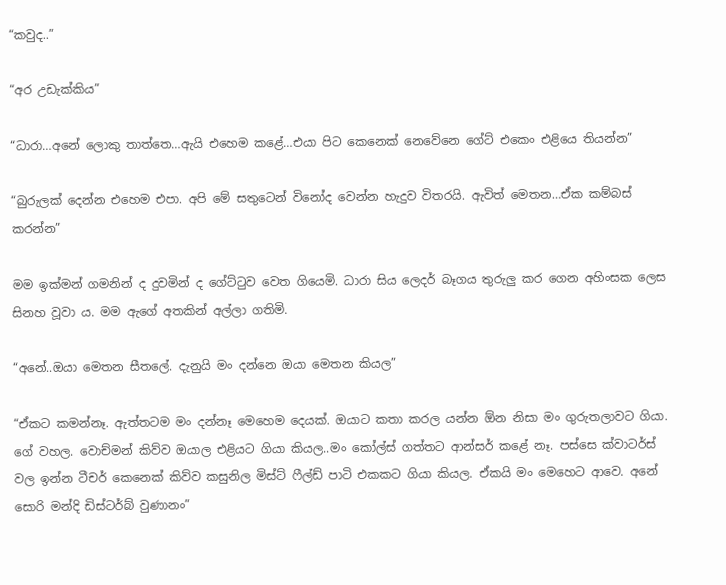“කවුද..”

“අර උඩැක්කිය”

“ධාරා…අනේ ලොකු තාත්තෙ…ඇයි එහෙම කළේ…එයා පිට කෙනෙක් නෙවේනෙ ගේට් එකෙං එළියෙ තියන්න”

“බුරුලක් දෙන්න එහෙම එපා. අපි මේ සතුටෙන් විනෝද වෙන්න හැදුව විතරයි. ඇවිත් මෙතන…ඒක කම්බස් කරන්න”

මම ඉක්මන් ගමනින් ද දුවමින් ද ගේට්ටුව වෙත ගියෙමි. ධාරා සිය ලෙදර් බෑගය තුරුලු කර ගෙන අහිංසක ලෙස සිනහ වූවා ය. මම ඇගේ අතකින් අල්ලා ගතිමි.

“අනේ..ඔයා මෙතන සීතලේ. දැනුයි මං දන්නෙ ඔයා මෙතන කියල”

“ඒකට කමන්නෑ. ඇත්තටම මං දන්නෑ මෙහෙම දෙයක්. ඔයාට කතා කරල යන්න ඕන නිසා මං ගුරුතලාවට ගියා. ගේ වහල. වොච්මන් කිව්ව ඔයාල එළියට ගියා කියල..මං කෝල්ස් ගත්තට ආන්සර් කළේ නෑ. පස්සෙ ක්වාටර්ස් වල ඉන්න ටීචර් කෙනෙක් කිව්ව කසුනිල මිස්ට් ෆීල්ඩ් පාටි එකකට ගියා කියල. ඒකයි මං මෙහෙට ආවෙ. අනේ සොරි මන්දි ඩිස්ටර්බ් වුණානං”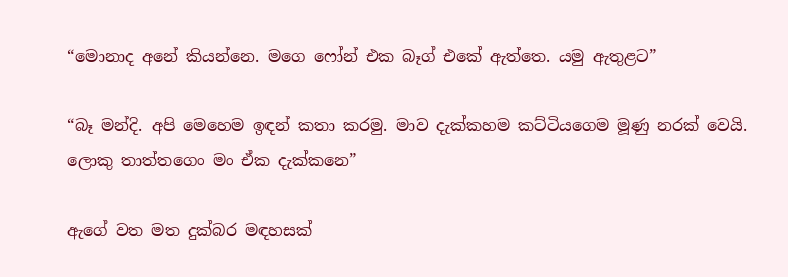“මොනාද අනේ කියන්නෙ. මගෙ ෆෝන් එක බෑග් එකේ ඇත්තෙ. යමු ඇතුළට”

“බෑ මන්දි. අපි මෙහෙම ඉඳන් කතා කරමු. මාව දැක්කහම කට්ටියගෙම මූණු නරක් වෙයි. ලොකු තාත්තගෙං මං ඒක දැක්කනෙ”

ඇගේ වත මත දුක්බර මඳහසක්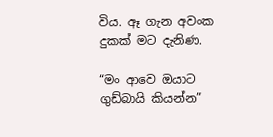විය. ඈ ගැන අවංක දුකක් මට දැනිණ.

“මං ආවෙ ඔයාට ගුඩ්බායි කියන්න”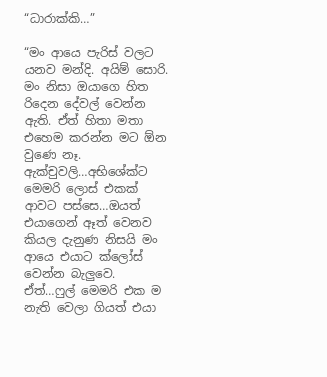“ධාරාක්කි…”

“මං ආයෙ පැරිස් වලට යනව මන්දි. අයිම් සොරි. මං නිසා ඔයාගෙ හිත රිදෙන දේවල් වෙන්න ඇති. ඒත් හිතා මතා එහෙම කරන්න මට ඕන වුණෙ නෑ. ඇක්චුවලි…අභිශේක්ට මෙමරි ලොස් එකක් ආවට පස්සෙ…ඔයත් එයාගෙන් ඈත් වෙනව කියල දැනුණ නිසයි මං ආයෙ එයාට ක්ලෝස් වෙන්න බැලුවෙ. ඒත්…ෆුල් මෙමරි එක ම නැති වෙලා ගියත් එයා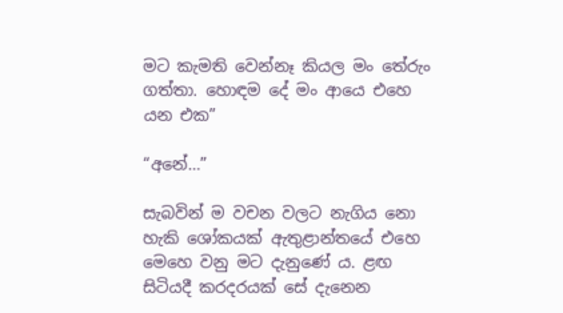මට කැමති වෙන්නෑ කියල මං තේරුං ගත්තා. හොඳම දේ මං ආයෙ එහෙ යන එක”

“අනේ…”

සැබවින් ම වචන වලට නැගිය නො හැකි ශෝකයක් ඇතුළාන්තයේ එහෙ මෙහෙ වනු මට දැනුණේ ය. ළඟ සිටියදී කරදරයක් සේ දැනෙන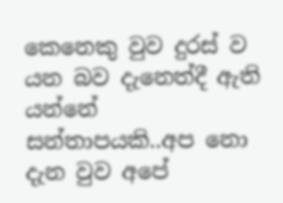කෙනෙකු වුව දුරස් ව යන බව දැනෙත්දී ඇති යන්නේ සන්තාපයකි..අප නො දැන වුව අපේ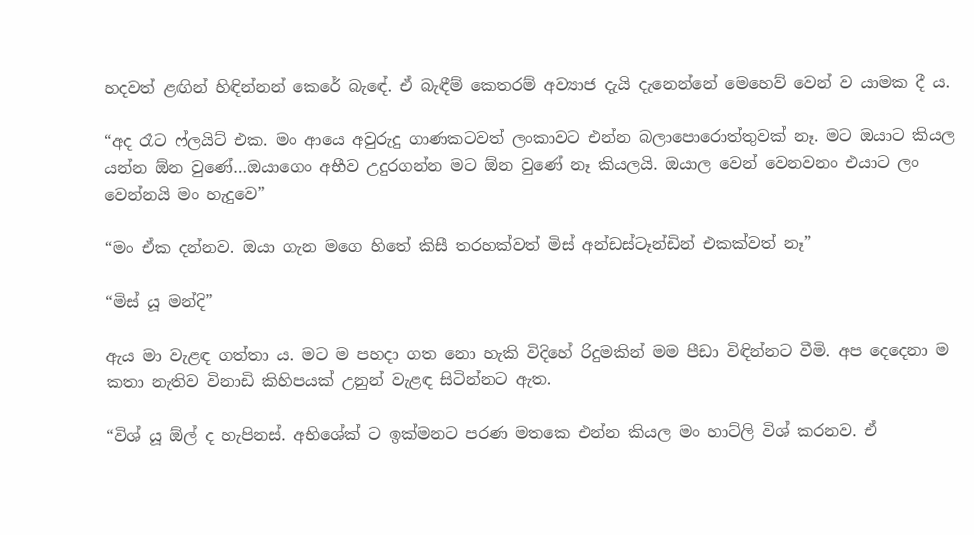හදවත් ළඟින් හිඳින්නන් කෙරේ බැඳේ. ඒ බැඳීම් කෙතරම් අව්‍යාජ දැයි දැනෙන්නේ මෙහෙව් වෙන් ව යාමක දී ය.

“අද රෑට ෆ්ලයිට් එක. මං ආයෙ අවුරුදු ගාණකටවත් ලංකාවට එන්න බලාපොරොත්තුවක් නෑ. මට ඔයාට කියල යන්න ඕන වුණේ…ඔයාගෙං අභීව උදුරගන්න මට ඕන වුණේ නෑ කියලයි. ඔයාල වෙන් වෙනවනං එයාට ලං වෙන්නයි මං හැදුවෙ”

“මං ඒක දන්නව. ඔයා ගැන මගෙ හිතේ කිසී තරහක්වත් මිස් අන්ඩස්ටෑන්ඩින් එකක්වත් නෑ”

“මිස් යූ මන්දි”

ඇය මා වැළඳ ගත්තා ය. මට ම පහදා ගත නො හැකි විදිහේ රිදුමකින් මම පීඩා විඳින්නට වීමි. අප දෙදෙනා ම කතා නැතිව විනාඩි කිහිපයක් උනුන් වැළඳ සිටින්නට ඇත.

“විශ් යූ ඕල් ද හැපිනස්. අභිශේක් ට ඉක්මනට පරණ මතකෙ එන්න කියල මං හාට්ලි විශ් කරනව. ඒ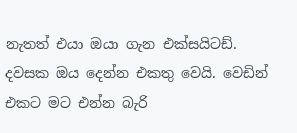නැතත් එයා ඔයා ගැන එක්සයිටඩ්. දවසක ඔය දෙන්න එකතු වෙයි. වෙඩින් එකට මට එන්න බැරි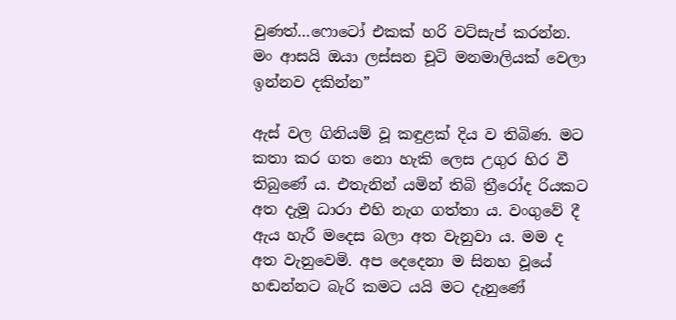වුණත්…ෆොටෝ එකක් හරි වට්සැප් කරන්න. මං ආසයි ඔයා ලස්සන චූටි මනමාලියක් වෙලා ඉන්නව දකින්න”

ඇස් වල ගිනියම් වූ කඳුළක් දිය ව තිබිණ. මට කතා කර ගත නො හැකි ලෙස උගුර හිර වී තිබුණේ ය. එතැනින් යමින් තිබි ත්‍රීරෝද රියකට අත දැමූ ධාරා එහි නැග ගත්තා ය. වංගුවේ දී ඇය හැරී මදෙස බලා අත වැනුවා ය. මම ද අත වැනුවෙමි. අප දෙදෙනා ම සිනහ වූයේ හඬන්නට බැරි කමට යයි මට දැනුණේ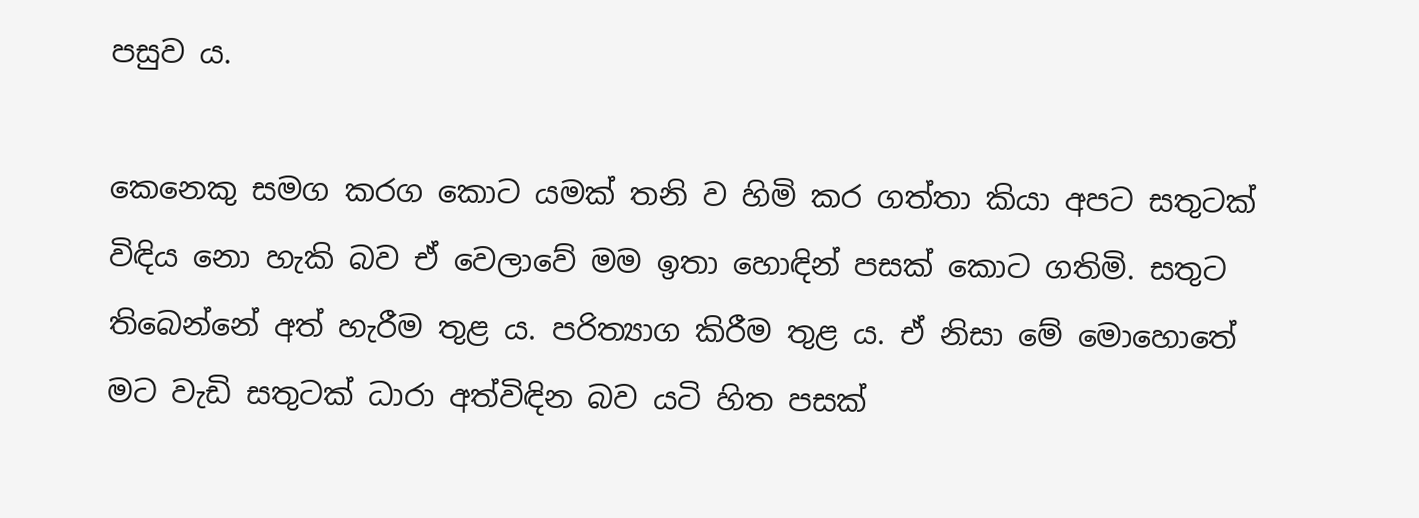පසුව ය.

කෙනෙකු සමග කරග කොට යමක් තනි ව හිමි කර ගත්තා කියා අපට සතුටක් විඳිය නො හැකි බව ඒ වෙලාවේ මම ඉතා හොඳින් පසක් කොට ගතිමි. සතුට තිබෙන්නේ අත් හැරීම තුළ ය. පරිත්‍යාග කිරීම තුළ ය. ඒ නිසා මේ මොහොතේ මට වැඩි සතුටක් ධාරා අත්විඳින බව යටි හිත පසක්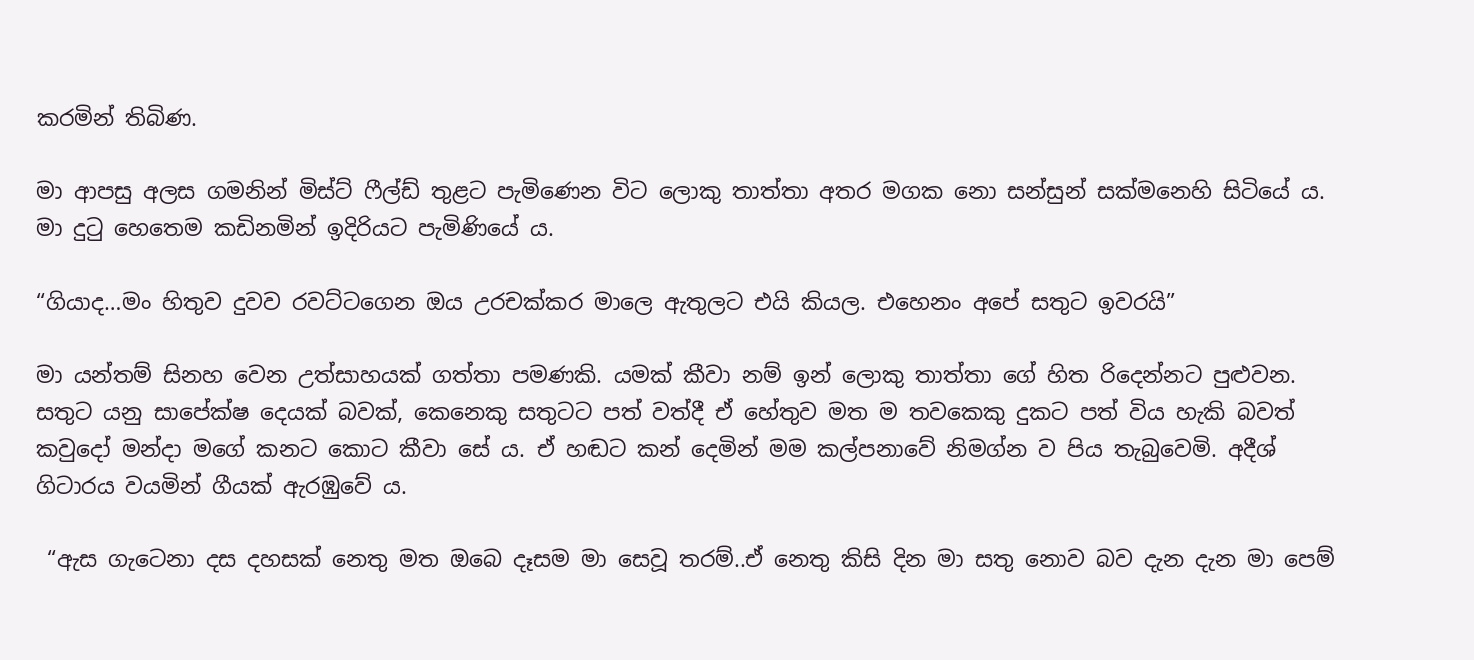කරමින් තිබිණ.

මා ආපසු අලස ගමනින් මිස්ට් ෆීල්ඩ් තුළට පැමිණෙන විට ලොකු තාත්තා අතර මගක නො සන්සුන් සක්මනෙහි සිටියේ ය. මා දුටු හෙතෙම කඩිනමින් ඉදිරියට පැමිණියේ ය.

“ගියාද…මං හිතුව දුවව රවට්ටගෙන ඔය උරචක්කර මාලෙ ඇතුලට එයි කියල. එහෙනං අපේ සතුට ඉවරයි”

මා යන්තම් සිනහ වෙන උත්සාහයක් ගත්තා පමණකි. යමක් කීවා නම් ඉන් ලොකු තාත්තා ගේ හිත රිදෙන්නට පුළුවන. සතුට යනු සාපේක්ෂ දෙයක් බවක්, කෙනෙකු සතුටට පත් වත්දී ඒ හේතුව මත ම තවකෙකු දුකට පත් විය හැකි බවත් කවුදෝ මන්දා මගේ කනට කොට කීවා සේ ය. ඒ හඬට කන් දෙමින් මම කල්පනාවේ නිමග්න ව පිය තැබුවෙමි. අදීශ් ගිටාරය වයමින් ගීයක් ඇරඹුවේ ය.

 “ඇස ගැටෙනා දස දහසක් නෙතු මත ඔබෙ දෑසම මා සෙවූ තරම්..ඒ නෙතු කිසි දින මා සතු නොව බව දැන දැන මා පෙම්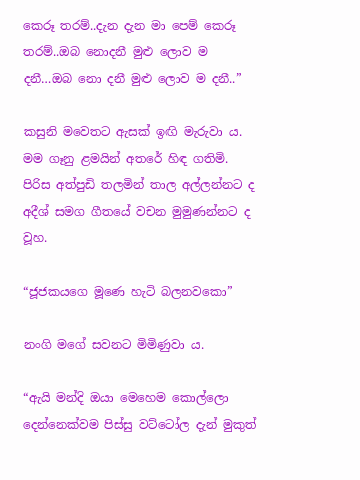කෙරූ තරම්..දැන දැන මා පෙම් කෙරූ තරම්..ඔබ නොදනී මුළු ලොව ම දනී…ඔබ නො දනී මුළු ලොව ම දනී..”

කසුනි මවෙතට ඇසක් ඉඟි මැරුවා ය. මම ගෑනු ළමයින් අතරේ හිඳ ගතිමි. පිරිස අත්පුඩි තලමින් තාල අල්ලන්නට ද අදීශ් සමග ගීතයේ වචන මුමුණන්නට ද වූහ.

“ජූජකයගෙ මූණෙ හැටි බලනවකො”

නංගි මගේ සවනට මිමිණුවා ය.

“ඇයි මන්දි ඔයා මෙහෙම කොල්ලො දෙන්නෙක්වම පිස්සු වට්ටෝල දැන් මුකුත්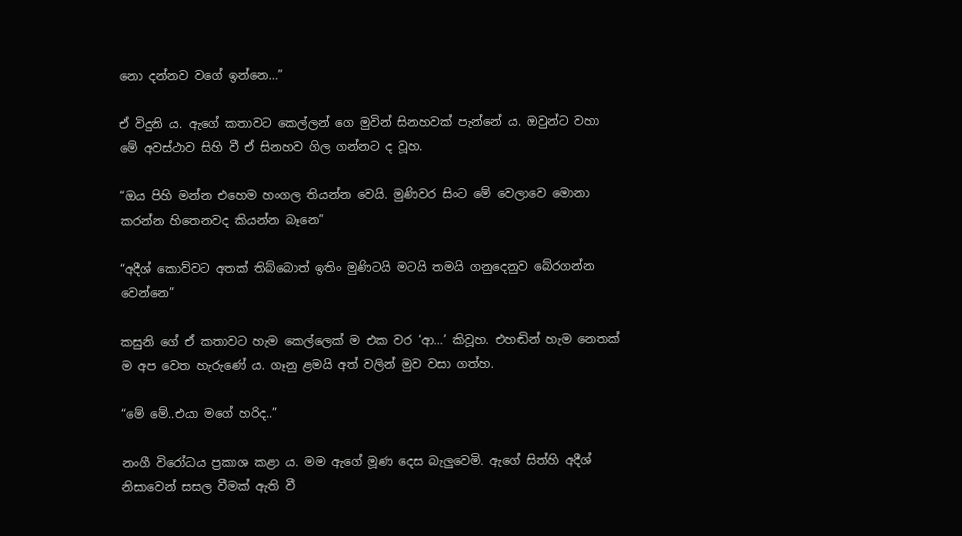නො දන්නව වගේ ඉන්නෙ…”

ඒ විදුනි ය. ඇගේ කතාවට කෙල්ලන් ගෙ මුවින් සිනහවක් පැන්නේ ය. ඔවුන්ට වහා මේ අවස්ථාව සිහි වී ඒ සිනහව ගිල ගන්නට ද වූහ.

“ඔය පිහි මන්න එහෙම හංගල තියන්න වෙයි. මුණිවර සිංට මේ වෙලාවෙ මොනා කරන්න හිතෙනවද කියන්න බෑනෙ”

“අදීශ් කොව්වට අතක් තිබ්බොත් ඉතිං මුණිටයි මටයි තමයි ගනුදෙනුව බේරගන්න වෙන්නෙ”

කසුනි ගේ ඒ කතාවට හැම කෙල්ලෙක් ම එක වර ‘ආ…’ කිවූහ. එහඬින් හැම නෙතක් ම අප වෙත හැරුණේ ය. ගෑනු ළමයි අත් වලින් මුව වසා ගත්හ.

“මේ මේ..එයා මගේ හරිද..”

නංගී විරෝධය ප්‍රකාශ කළා ය. මම ඇගේ මූණ දෙස බැලුවෙමි. ඇගේ සිත්හි අදීශ් නිසාවෙන් සසල වීමක් ඇති වී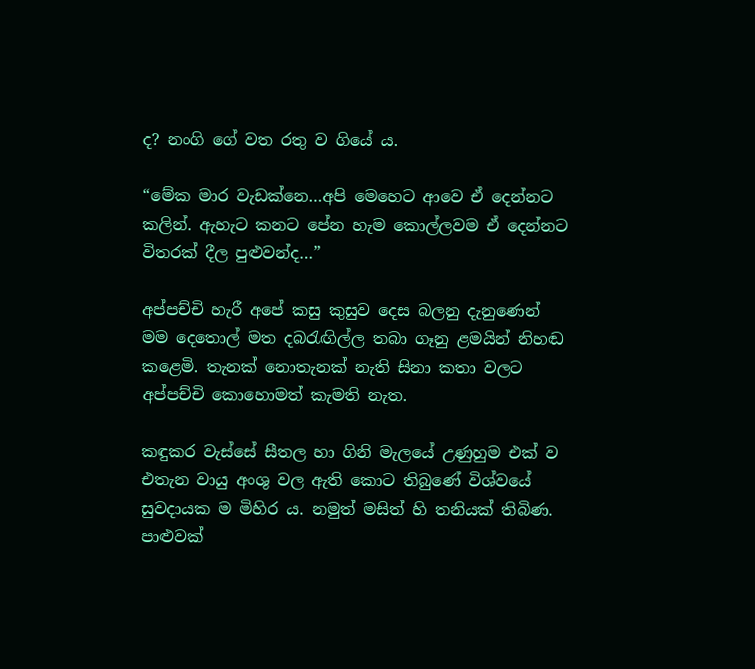ද? නංගි ගේ වත රතු ව ගියේ ය.

“මේක මාර වැඩක්නෙ…අපි මෙහෙට ආවෙ ඒ දෙන්නට කලින්. ඇහැට කනට පේන හැම කොල්ලවම ඒ දෙන්නට විතරක් දීල පුළුවන්ද…”

අප්පච්චි හැරී අපේ කසු කුසුව දෙස බලනු දැනුණෙන් මම දෙතොල් මත දබරැඟිල්ල තබා ගෑනු ළමයින් නිහඬ කළෙමි. තැනක් නොතැනක් නැති සිනා කතා වලට අප්පච්චි කොහොමත් කැමති නැත.

කඳුකර වැස්සේ සීතල හා ගිනි මැලයේ උණුහුම එක් ව එතැන වායු අංශු වල ඇති කොට තිබුණේ විශ්වයේ සුවදායක ම මිහිර ය. නමුත් මසිත් හි තනියක් තිබිණ. පාළුවක්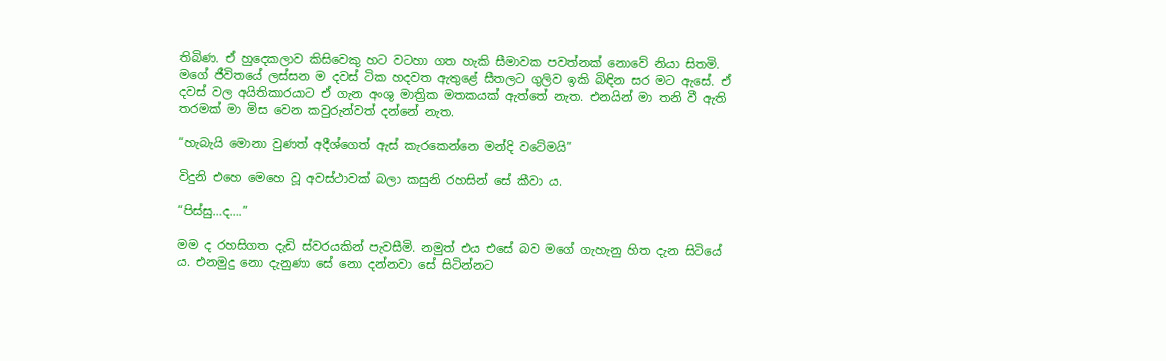තිබිණ. ඒ හුදෙකලාව කිසිවෙකු හට වටහා ගත හැකි සීමාවක පවත්නක් නොවේ නියා සිතමි. මගේ ජීවිතයේ ලස්සන ම දවස් ටික හදවත ඇතුළේ සීතලට ගුලිව ඉකි බිඳින සර මට ඇසේ. ඒ දවස් වල අයිතිකාරයාට ඒ ගැන අංශු මාත්‍රික මතකයක් ඇත්තේ නැත. එනයින් මා තනි වී ඇති තරමක් මා මිස වෙන කවුරුන්වත් දන්නේ නැත.

“හැබැයි මොනා වුණත් අදීශ්ගෙත් ඇස් කැරකෙන්නෙ මන්දි වටේමයි”

විදුනි එහෙ මෙහෙ වූ අවස්ථාවක් බලා කසුනි රහසින් සේ කීවා ය.

“පිස්සු…ද….”

මම ද රහසිගත දැඩි ස්වරයකින් පැවසීමි. නමුත් එය එසේ බව මගේ ගැහැනු හිත දැන සිටියේ ය. එනමුදු නො දැනුණා සේ නො දන්නවා සේ සිටින්නට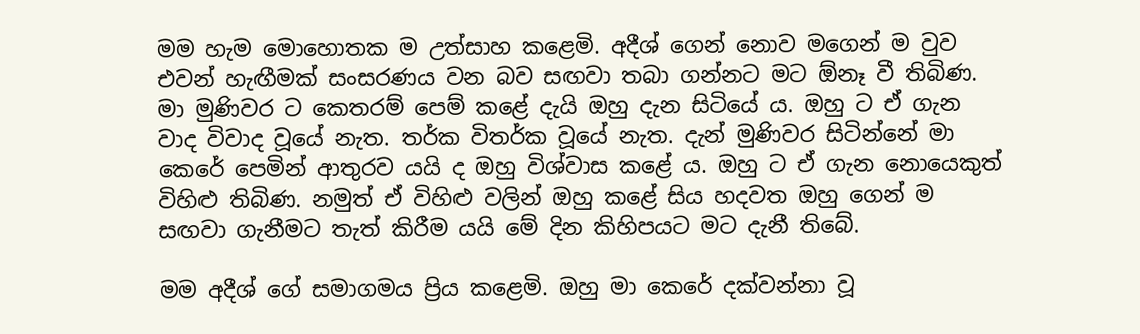මම හැම මොහොතක ම උත්සාහ කළෙමි. අදීශ් ගෙන් නොව මගෙන් ම වුව එවන් හැඟීමක් සංසරණය වන බව සඟවා තබා ගන්නට මට ඕනෑ වී තිබිණ. මා මුණිවර ට කෙතරම් පෙම් කළේ දැයි ඔහු දැන සිටියේ ය. ඔහු ට ඒ ගැන වාද විවාද වූයේ නැත. තර්ක විතර්ක වූයේ නැත. දැන් මුණිවර සිටින්නේ මා කෙරේ පෙමින් ආතුරව යයි ද ඔහු විශ්වාස කළේ ය. ඔහු ට ඒ ගැන නොයෙකුත් විහිළු තිබිණ. නමුත් ඒ විහිළු වලින් ඔහු කළේ සිය හදවත ඔහු ගෙන් ම සඟවා ගැනීමට තැත් කිරීම යයි මේ දින කිහිපයට මට දැනී තිබේ.

මම අදීශ් ගේ සමාගමය ප්‍රිය කළෙමි. ඔහු මා කෙරේ දක්වන්නා වූ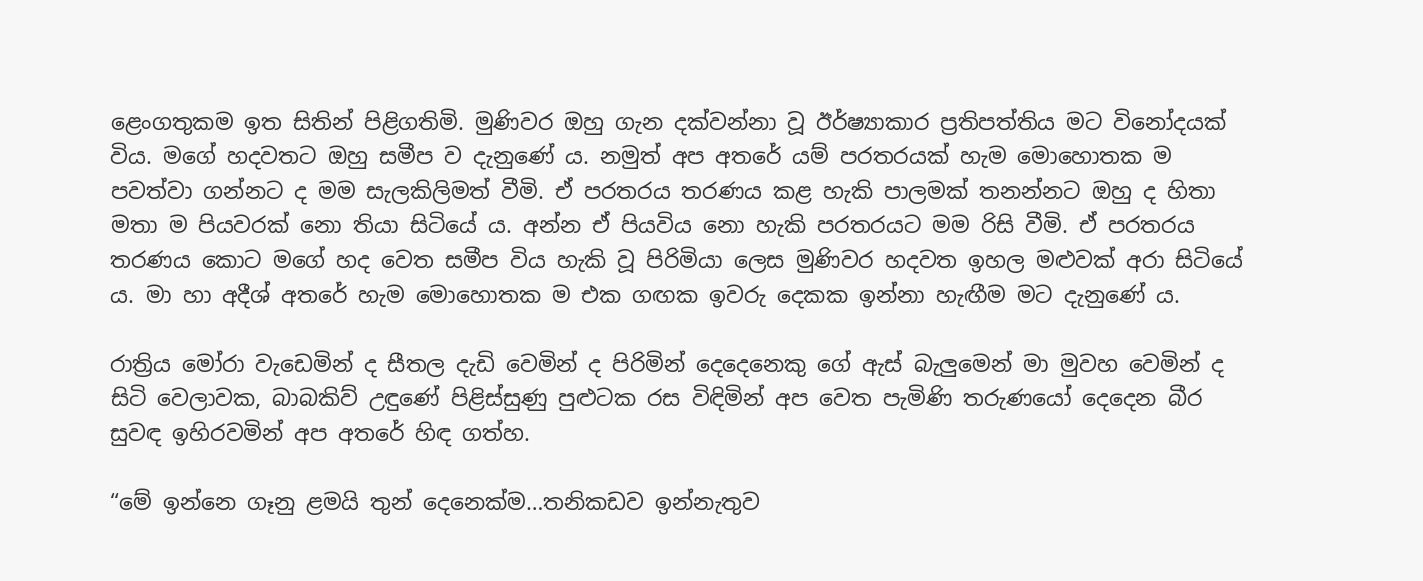ළෙංගතුකම ඉත සිතින් පිළිගතිමි. මුණිවර ඔහු ගැන දක්වන්නා වූ ඊර්ෂ්‍යාකාර ප්‍රතිපත්තිය මට විනෝදයක් විය. මගේ හදවතට ඔහු සමීප ව දැනුණේ ය. නමුත් අප අතරේ යම් පරතරයක් හැම මොහොතක ම පවත්වා ගන්නට ද මම සැලකිලිමත් වීමි. ඒ පරතරය තරණය කළ හැකි පාලමක් තනන්නට ඔහු ද හිතා මතා ම පියවරක් නො තියා සිටියේ ය. අන්න ඒ පියවිය නො හැකි පරතරයට මම රිසි වීමි. ඒ පරතරය තරණය කොට මගේ හද වෙත සමීප විය හැකි වූ පිරිමියා ලෙස මුණිවර හදවත ඉහල මළුවක් අරා සිටියේ ය. මා හා අදීශ් අතරේ හැම මොහොතක ම එක ගඟක ඉවරු දෙකක ඉන්නා හැඟීම මට දැනුණේ ය.

රාත්‍රිය මෝරා වැඩෙමින් ද සීතල දැඩි වෙමින් ද පිරිමින් දෙදෙනෙකු ගේ ඇස් බැලුමෙන් මා මුවහ වෙමින් ද සිටි වෙලාවක, බාබකිව් උඳුණේ පිළිස්සුණු පුළුටක රස විඳිමින් අප වෙත පැමිණි තරුණයෝ දෙදෙන බීර සුවඳ ඉහිරවමින් අප අතරේ හිඳ ගත්හ.

“මේ ඉන්නෙ ගෑනු ළමයි තුන් දෙනෙක්ම…තනිකඩව ඉන්නැතුව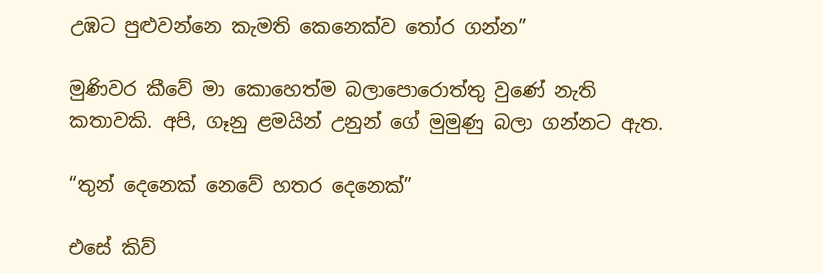උඹට පුළුවන්නෙ කැමති කෙනෙක්ව තෝර ගන්න”

මුණිවර කීවේ මා කොහෙත්ම බලාපොරොත්තු වුණේ නැති කතාවකි. අපි, ගෑනු ළමයින් උනුන් ගේ මුමුණු බලා ගන්නට ඇත.

“තුන් දෙනෙක් නෙවේ හතර දෙනෙක්”

එසේ කිව්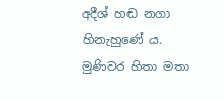අදීශ් හඬ නගා හිනැහුණේ ය. මුණිවර හිතා මතා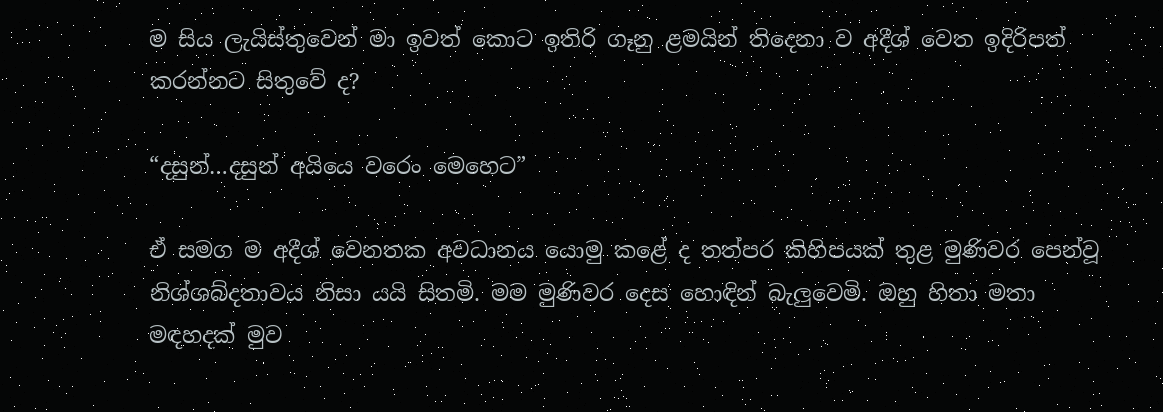ම සිය ලැයිස්තුවෙන් මා ඉවත් කොට ඉතිරි ගෑනු ළමයින් තිදෙනා ව අදීශ් වෙත ඉදිරිපත් කරන්නට සිතුවේ ද?

“දසුන්…දසුන් අයියෙ වරෙං මෙහෙට”

ඒ සමග ම අදීශ් වෙනතක අවධානය යොමු කළේ ද තත්පර කිහිපයක් තුළ මුණිවර පෙන්වූ නිශ්ශබ්දතාවය නිසා යයි සිතමි. මම මුණිවර දෙස හොඳින් බැලුවෙමි. ඔහු හිතා මතා මඳහදක් මුව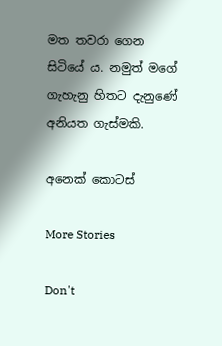මත තවරා ගෙන සිටියේ ය. නමුත් මගේ ගැහැනු හිතට දැනුණේ අනියත ගැස්මකි.

අනෙක් කොටස්

More Stories

Don't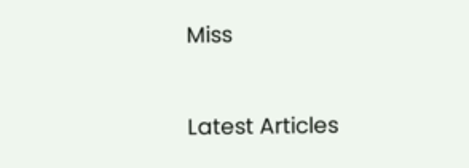Miss


Latest Articles